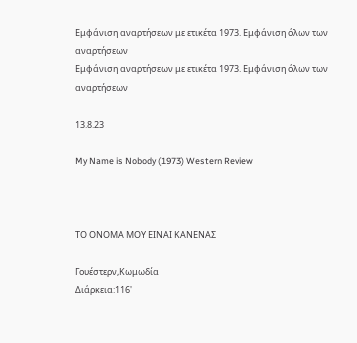Εμφάνιση αναρτήσεων με ετικέτα 1973. Εμφάνιση όλων των αναρτήσεων
Εμφάνιση αναρτήσεων με ετικέτα 1973. Εμφάνιση όλων των αναρτήσεων

13.8.23

My Name is Nobody (1973) Western Review



ΤΟ ΟΝΟΜΑ ΜΟΥ ΕΙΝΑΙ ΚΑΝΕΝΑΣ

Γουέστερν,Κωμωδία
Διάρκεια:116'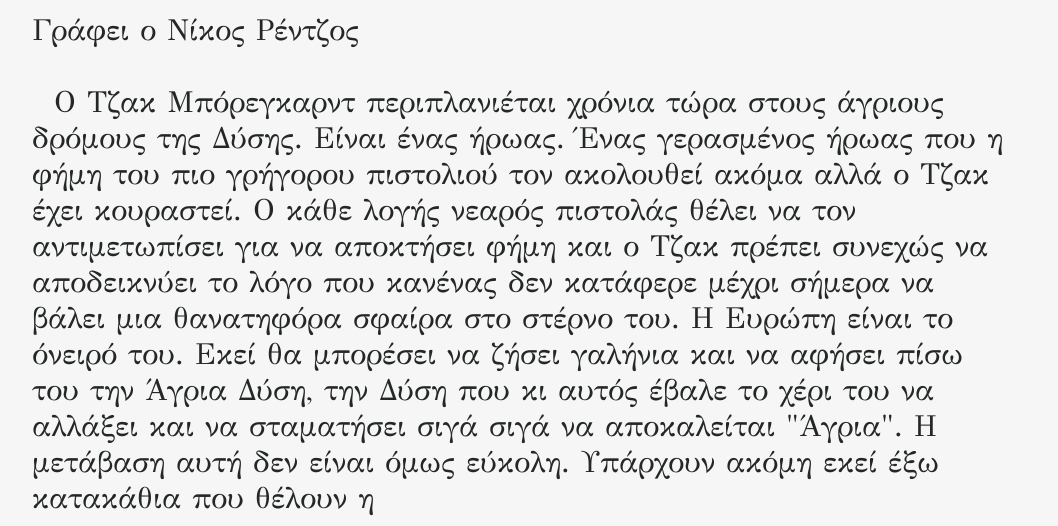Γράφει ο Νίκος Ρέντζος

  Ο Τζακ Μπόρεγκαρντ περιπλανιέται χρόνια τώρα στους άγριους δρόμους της Δύσης. Είναι ένας ήρωας. Ένας γερασμένος ήρωας που η φήμη του πιο γρήγορου πιστολιού τον ακολουθεί ακόμα αλλά ο Τζακ έχει κουραστεί. Ο κάθε λογής νεαρός πιστολάς θέλει να τον αντιμετωπίσει για να αποκτήσει φήμη και ο Τζακ πρέπει συνεχώς να αποδεικνύει το λόγο που κανένας δεν κατάφερε μέχρι σήμερα να βάλει μια θανατηφόρα σφαίρα στο στέρνο του. Η Ευρώπη είναι το όνειρό του. Εκεί θα μπορέσει να ζήσει γαλήνια και να αφήσει πίσω του την Άγρια Δύση, την Δύση που κι αυτός έβαλε το χέρι του να αλλάξει και να σταματήσει σιγά σιγά να αποκαλείται "Άγρια". Η μετάβαση αυτή δεν είναι όμως εύκολη. Υπάρχουν ακόμη εκεί έξω κατακάθια που θέλουν η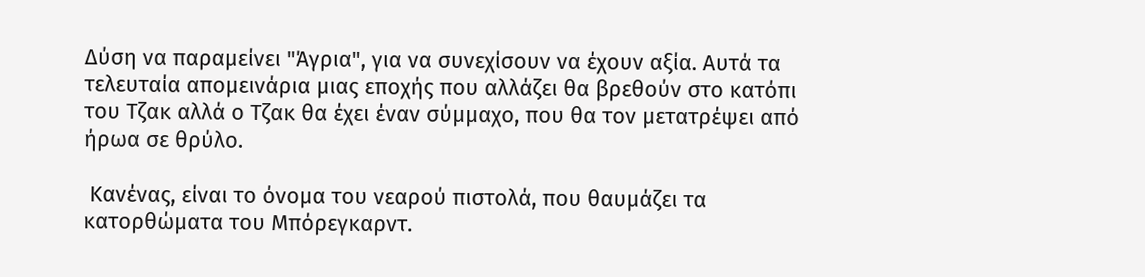Δύση να παραμείνει "Άγρια", για να συνεχίσουν να έχουν αξία. Αυτά τα τελευταία απομεινάρια μιας εποχής που αλλάζει θα βρεθούν στο κατόπι του Τζακ αλλά ο Τζακ θα έχει έναν σύμμαχο, που θα τον μετατρέψει από ήρωα σε θρύλο.

 Κανένας, είναι το όνομα του νεαρού πιστολά, που θαυμάζει τα κατορθώματα του Μπόρεγκαρντ.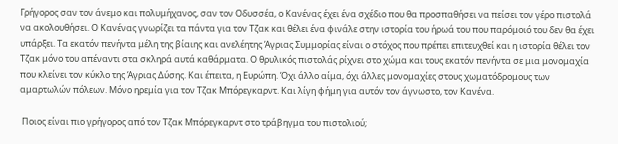Γρήγορος σαν τον άνεμο και πολυμήχανος, σαν τον Οδυσσέα, ο Κανένας έχει ένα σχέδιο που θα προσπαθήσει να πείσει τον γέρο πιστολά να ακολουθήσει. Ο Κανένας γνωρίζει τα πάντα για τον Τζακ και θέλει ένα φινάλε στην ιστορία του ήρωά του που παρόμοιό του δεν θα έχει υπάρξει. Τα εκατόν πενήντα μέλη της βίαιης και ανελέητης Άγριας Συμμορίας είναι ο στόχος που πρέπει επιτευχθεί και η ιστορία θέλει τον Τζακ μόνο του απέναντι στα σκληρά αυτά καθάρματα. Ο θρυλικός πιστολάς ρίχνει στο χώμα και τους εκατόν πενήντα σε μια μονομαχία που κλείνει τον κύκλο της Άγριας Δύσης. Και έπειτα, η Ευρώπη. Όχι άλλο αίμα, όχι άλλες μονομαχίες στους χωματόδρομους των αμαρτωλών πόλεων. Μόνο ηρεμία για τον Τζακ Μπόρεγκαρντ. Και λίγη φήμη για αυτόν τον άγνωστο, τον Κανένα.

 Ποιος είναι πιο γρήγορος από τον Τζακ Μπόρεγκαρντ στο τράβηγμα του πιστολιού;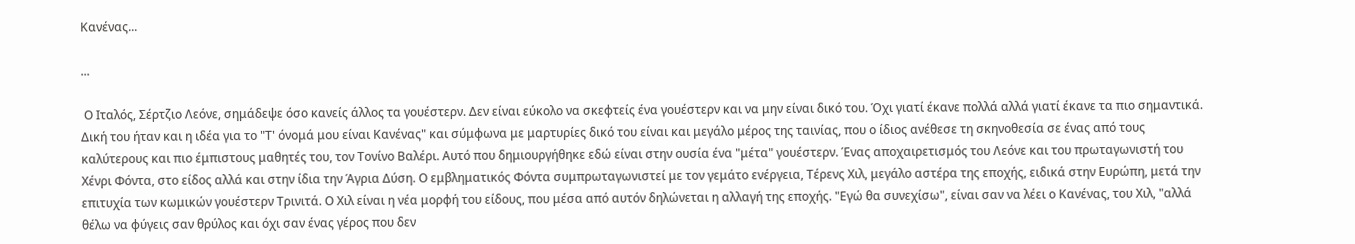Κανένας...

...

 Ο Ιταλός, Σέρτζιο Λεόνε, σημάδεψε όσο κανείς άλλος τα γουέστερν. Δεν είναι εύκολο να σκεφτείς ένα γουέστερν και να μην είναι δικό του. Όχι γιατί έκανε πολλά αλλά γιατί έκανε τα πιο σημαντικά. Δική του ήταν και η ιδέα για το "Τ' όνομά μου είναι Κανένας" και σύμφωνα με μαρτυρίες δικό του είναι και μεγάλο μέρος της ταινίας, που ο ίδιος ανέθεσε τη σκηνοθεσία σε ένας από τους καλύτερους και πιο έμπιστους μαθητές του, τον Τονίνο Βαλέρι. Αυτό που δημιουργήθηκε εδώ είναι στην ουσία ένα "μέτα" γουέστερν. Ένας αποχαιρετισμός του Λεόνε και του πρωταγωνιστή του Χένρι Φόντα, στο είδος αλλά και στην ίδια την Άγρια Δύση. Ο εμβληματικός Φόντα συμπρωταγωνιστεί με τον γεμάτο ενέργεια, Τέρενς Χιλ, μεγάλο αστέρα της εποχής, ειδικά στην Ευρώπη, μετά την επιτυχία των κωμικών γουέστερν Τρινιτά. Ο Χιλ είναι η νέα μορφή του είδους, που μέσα από αυτόν δηλώνεται η αλλαγή της εποχής. "Εγώ θα συνεχίσω", είναι σαν να λέει ο Κανένας, του Χιλ, "αλλά θέλω να φύγεις σαν θρύλος και όχι σαν ένας γέρος που δεν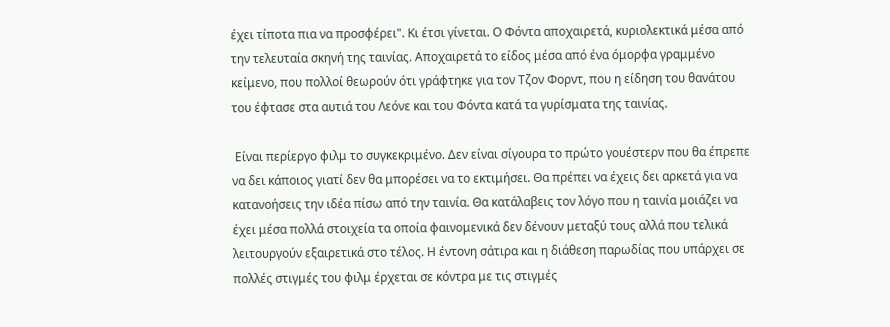έχει τίποτα πια να προσφέρει". Κι έτσι γίνεται. Ο Φόντα αποχαιρετά, κυριολεκτικά μέσα από την τελευταία σκηνή της ταινίας. Αποχαιρετά το είδος μέσα από ένα όμορφα γραμμένο κείμενο, που πολλοί θεωρούν ότι γράφτηκε για τον Τζον Φορντ, που η είδηση του θανάτου του έφτασε στα αυτιά του Λεόνε και του Φόντα κατά τα γυρίσματα της ταινίας.

 Είναι περίεργο φιλμ το συγκεκριμένο. Δεν είναι σίγουρα το πρώτο γουέστερν που θα έπρεπε να δει κάποιος γιατί δεν θα μπορέσει να το εκτιμήσει. Θα πρέπει να έχεις δει αρκετά για να κατανοήσεις την ιδέα πίσω από την ταινία. Θα κατάλαβεις τον λόγο που η ταινία μοιάζει να έχει μέσα πολλά στοιχεία τα οποία φαινομενικά δεν δένουν μεταξύ τους αλλά που τελικά λειτουργούν εξαιρετικά στο τέλος. Η έντονη σάτιρα και η διάθεση παρωδίας που υπάρχει σε πολλές στιγμές του φιλμ έρχεται σε κόντρα με τις στιγμές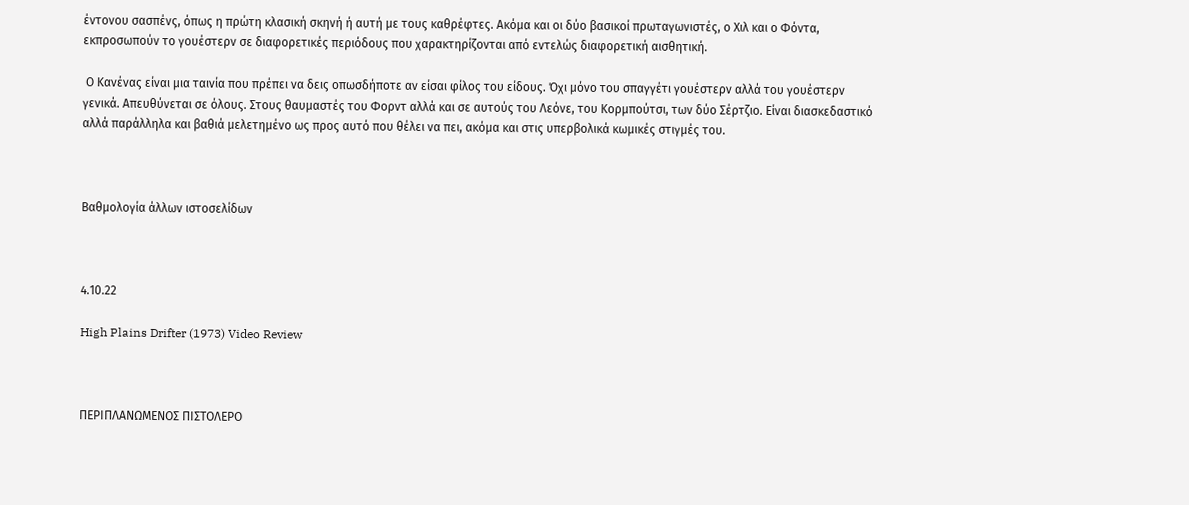έντονου σασπένς, όπως η πρώτη κλασική σκηνή ή αυτή με τους καθρέφτες. Ακόμα και οι δύο βασικοί πρωταγωνιστές, ο Χιλ και ο Φόντα, εκπροσωπούν το γουέστερν σε διαφορετικές περιόδους που χαρακτηρίζονται από εντελώς διαφορετική αισθητική.

 Ο Κανένας είναι μια ταινία που πρέπει να δεις οπωσδήποτε αν είσαι φίλος του είδους. Όχι μόνο του σπαγγέτι γουέστερν αλλά του γουέστερν γενικά. Απευθύνεται σε όλους. Στους θαυμαστές του Φορντ αλλά και σε αυτούς του Λεόνε, του Κορμπούτσι, των δύο Σέρτζιο. Είναι διασκεδαστικό αλλά παράλληλα και βαθιά μελετημένο ως προς αυτό που θέλει να πει, ακόμα και στις υπερβολικά κωμικές στιγμές του.



Βαθμολογία άλλων ιστοσελίδων



4.10.22

High Plains Drifter (1973) Video Review



ΠΕΡΙΠΛΑΝΩΜΕΝΟΣ ΠΙΣΤΟΛΕΡΟ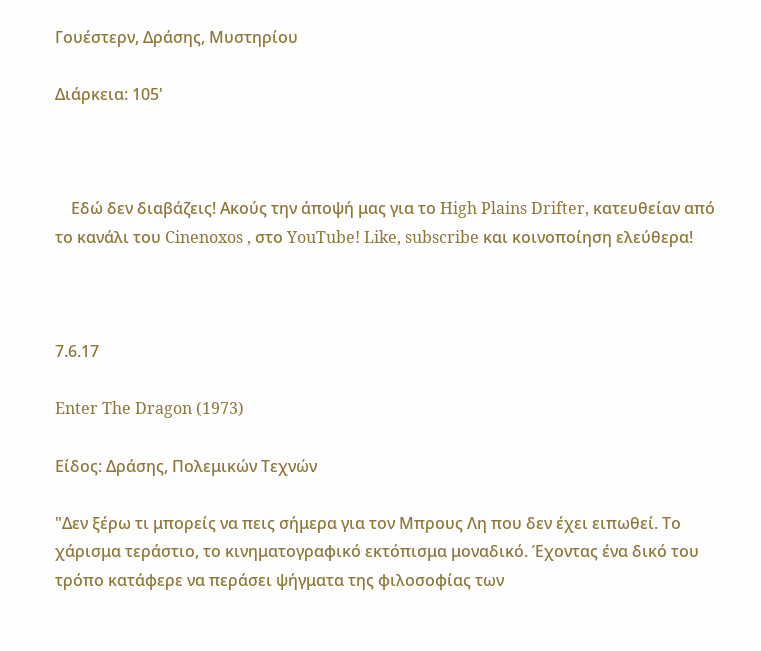Γουέστερν, Δράσης, Μυστηρίου

Διάρκεια: 105'



    Εδώ δεν διαβάζεις! Ακούς την άποψή μας για το High Plains Drifter, κατευθείαν από το κανάλι του Cinenoxos , στο YouTube! Like, subscribe και κοινοποίηση ελεύθερα!



7.6.17

Enter The Dragon (1973)

Είδος: Δράσης, Πολεμικών Τεχνών

"Δεν ξέρω τι μπορείς να πεις σήμερα για τον Μπρους Λη που δεν έχει ειπωθεί. Το χάρισμα τεράστιο, το κινηματογραφικό εκτόπισμα μοναδικό. Έχοντας ένα δικό του τρόπο κατάφερε να περάσει ψήγματα της φιλοσοφίας των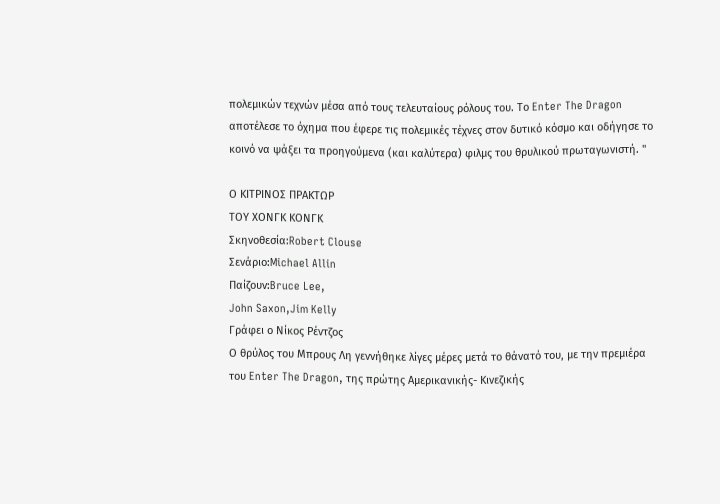πολεμικών τεχνών μέσα από τους τελευταίους ρόλους του. Το Enter The Dragon αποτέλεσε το όχημα που έφερε τις πολεμικές τέχνες στον δυτικό κόσμο και οδήγησε το κοινό να ψάξει τα προηγούμενα (και καλύτερα) φιλμς του θρυλικού πρωταγωνιστή. "

Ο ΚΙΤΡΙΝΟΣ ΠΡΑΚΤΩΡ
ΤΟΥ ΧΟΝΓΚ ΚΟΝΓΚ
Σκηνοθεσία:Robert Clouse
Σενάριο:Michael Allin
Παίζουν:Bruce Lee,
John Saxon,Jim Kelly
Γράφει ο Νίκος Ρέντζος
Ο θρύλος του Μπρους Λη γεννήθηκε λίγες μέρες μετά το θάνατό του, με την πρεμιέρα του Enter The Dragon, της πρώτης Αμερικανικής- Κινεζικής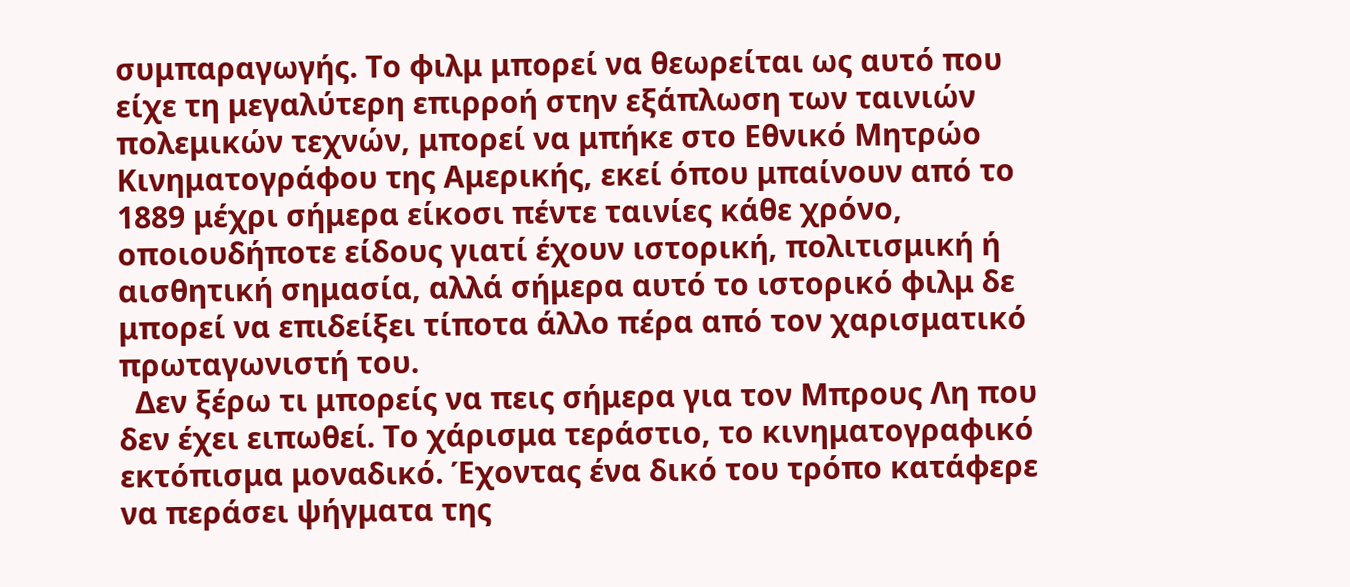συμπαραγωγής. Το φιλμ μπορεί να θεωρείται ως αυτό που είχε τη μεγαλύτερη επιρροή στην εξάπλωση των ταινιών πολεμικών τεχνών, μπορεί να μπήκε στο Εθνικό Μητρώο Κινηματογράφου της Αμερικής, εκεί όπου μπαίνουν από το 1889 μέχρι σήμερα είκοσι πέντε ταινίες κάθε χρόνο, οποιουδήποτε είδους γιατί έχουν ιστορική, πολιτισμική ή αισθητική σημασία, αλλά σήμερα αυτό το ιστορικό φιλμ δε μπορεί να επιδείξει τίποτα άλλο πέρα από τον χαρισματικό πρωταγωνιστή του.
  Δεν ξέρω τι μπορείς να πεις σήμερα για τον Μπρους Λη που δεν έχει ειπωθεί. Το χάρισμα τεράστιο, το κινηματογραφικό εκτόπισμα μοναδικό. Έχοντας ένα δικό του τρόπο κατάφερε να περάσει ψήγματα της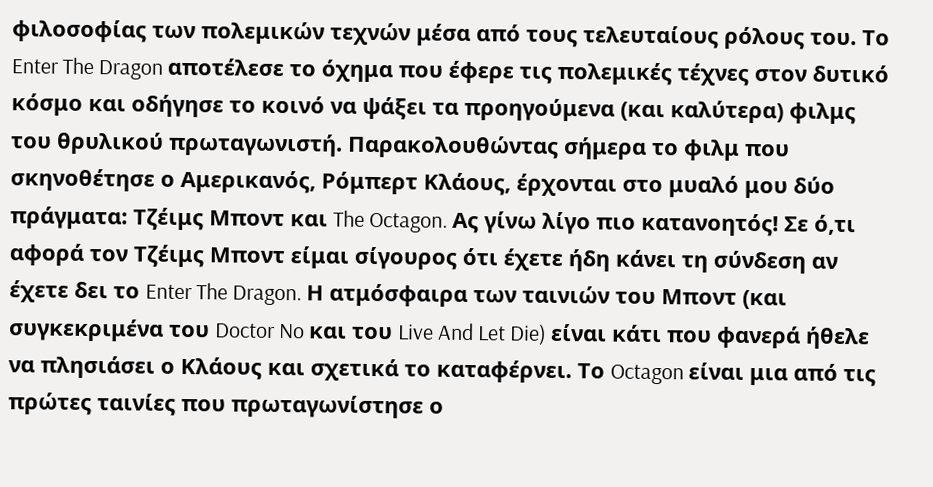φιλοσοφίας των πολεμικών τεχνών μέσα από τους τελευταίους ρόλους του. Το Enter The Dragon αποτέλεσε το όχημα που έφερε τις πολεμικές τέχνες στον δυτικό κόσμο και οδήγησε το κοινό να ψάξει τα προηγούμενα (και καλύτερα) φιλμς του θρυλικού πρωταγωνιστή. Παρακολουθώντας σήμερα το φιλμ που σκηνοθέτησε ο Αμερικανός, Ρόμπερτ Κλάους, έρχονται στο μυαλό μου δύο πράγματα: Τζέιμς Μποντ και The Octagon. Ας γίνω λίγο πιο κατανοητός! Σε ό,τι αφορά τον Τζέιμς Μποντ είμαι σίγουρος ότι έχετε ήδη κάνει τη σύνδεση αν έχετε δει το Enter The Dragon. Η ατμόσφαιρα των ταινιών του Μποντ (και συγκεκριμένα του Doctor No και του Live And Let Die) είναι κάτι που φανερά ήθελε να πλησιάσει ο Κλάους και σχετικά το καταφέρνει. Το Octagon είναι μια από τις πρώτες ταινίες που πρωταγωνίστησε ο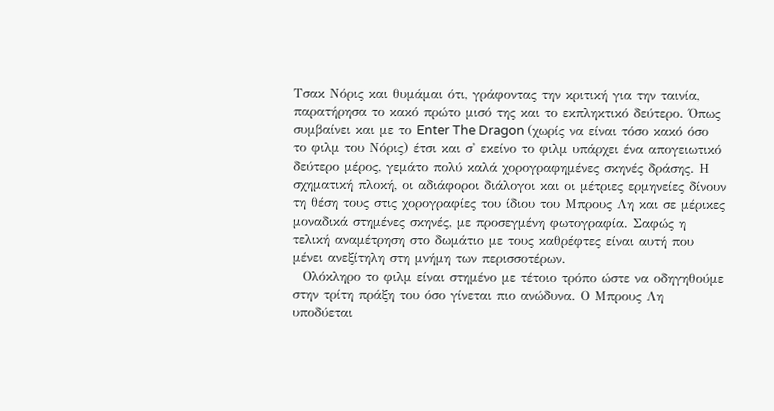Τσακ Νόρις και θυμάμαι ότι, γράφοντας την κριτική για την ταινία, παρατήρησα το κακό πρώτο μισό της και το εκπληκτικό δεύτερο. Όπως συμβαίνει και με το Enter The Dragon (χωρίς να είναι τόσο κακό όσο το φιλμ του Νόρις) έτσι και σ' εκείνο το φιλμ υπάρχει ένα απογειωτικό δεύτερο μέρος, γεμάτο πολύ καλά χορογραφημένες σκηνές δράσης. Η σχηματική πλοκή, οι αδιάφοροι διάλογοι και οι μέτριες ερμηνείες δίνουν τη θέση τους στις χορογραφίες του ίδιου του Μπρους Λη και σε μέρικες μοναδικά στημένες σκηνές, με προσεγμένη φωτογραφία. Σαφώς η τελική αναμέτρηση στο δωμάτιο με τους καθρέφτες είναι αυτή που μένει ανεξίτηλη στη μνήμη των περισσοτέρων.
  Ολόκληρο το φιλμ είναι στημένο με τέτοιο τρόπο ώστε να οδηγηθούμε στην τρίτη πράξη του όσο γίνεται πιο ανώδυνα. Ο Μπρους Λη υποδύεται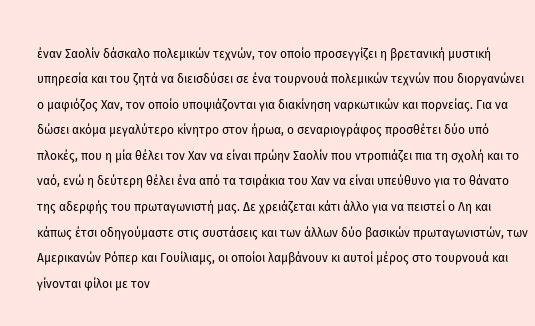έναν Σαολίν δάσκαλο πολεμικών τεχνών, τον οποίο προσεγγίζει η βρετανική μυστική υπηρεσία και του ζητά να διεισδύσει σε ένα τουρνουά πολεμικών τεχνών που διοργανώνει ο μαφιόζος Χαν, τον οποίο υποψιάζονται για διακίνηση ναρκωτικών και πορνείας. Για να δώσει ακόμα μεγαλύτερο κίνητρο στον ήρωα, ο σεναριογράφος προσθέτει δύο υπό πλοκές, που η μία θέλει τον Χαν να είναι πρώην Σαολίν που ντροπιάζει πια τη σχολή και το ναό, ενώ η δεύτερη θέλει ένα από τα τσιράκια του Χαν να είναι υπεύθυνο για το θάνατο της αδερφής του πρωταγωνιστή μας. Δε χρειάζεται κάτι άλλο για να πειστεί ο Λη και κάπως έτσι οδηγούμαστε στις συστάσεις και των άλλων δύο βασικών πρωταγωνιστών, των Αμερικανών Ρόπερ και Γουίλιαμς, οι οποίοι λαμβάνουν κι αυτοί μέρος στο τουρνουά και γίνονται φίλοι με τον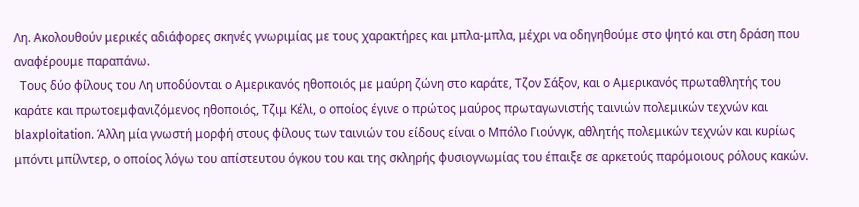Λη. Ακολουθούν μερικές αδιάφορες σκηνές γνωριμίας με τους χαρακτήρες και μπλα-μπλα, μέχρι να οδηγηθούμε στο ψητό και στη δράση που αναφέρουμε παραπάνω.
  Τους δύο φίλους του Λη υποδύονται ο Αμερικανός ηθοποιός με μαύρη ζώνη στο καράτε, Τζον Σάξον, και ο Αμερικανός πρωταθλητής του καράτε και πρωτοεμφανιζόμενος ηθοποιός, Τζιμ Κέλι, ο οποίος έγινε ο πρώτος μαύρος πρωταγωνιστής ταινιών πολεμικών τεχνών και blaxploitation. Άλλη μία γνωστή μορφή στους φίλους των ταινιών του είδους είναι ο Μπόλο Γιούνγκ, αθλητής πολεμικών τεχνών και κυρίως μπόντι μπίλντερ, ο οποίος λόγω του απίστευτου όγκου του και της σκληρής φυσιογνωμίας του έπαιξε σε αρκετούς παρόμοιους ρόλους κακών.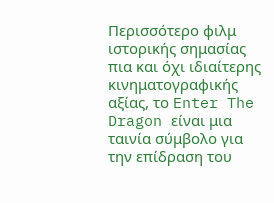Περισσότερο φιλμ ιστορικής σημασίας πια και όχι ιδιαίτερης κινηματογραφικής αξίας, το Enter The Dragon είναι μια ταινία σύμβολο για την επίδραση του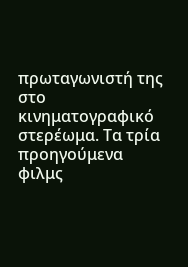πρωταγωνιστή της στο κινηματογραφικό στερέωμα. Τα τρία προηγούμενα φιλμς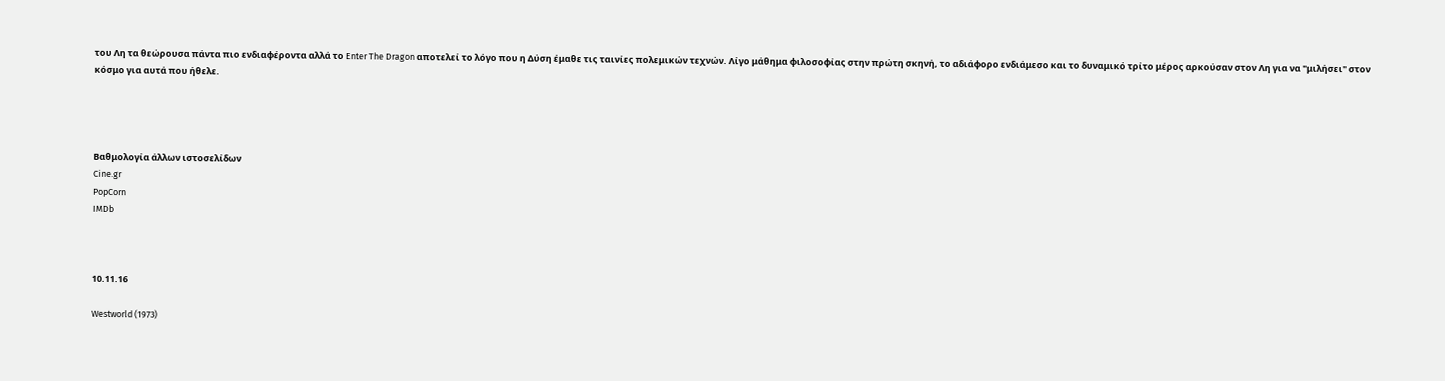του Λη τα θεώρουσα πάντα πιο ενδιαφέροντα αλλά το Enter The Dragon αποτελεί το λόγο που η Δύση έμαθε τις ταινίες πολεμικών τεχνών. Λίγο μάθημα φιλοσοφίας στην πρώτη σκηνή, το αδιάφορο ενδιάμεσο και το δυναμικό τρίτο μέρος αρκούσαν στον Λη για να "μιλήσει" στον κόσμο για αυτά που ήθελε.




Βαθμολογία άλλων ιστοσελίδων
Cine.gr
PopCorn
IMDb



10.11.16

Westworld (1973)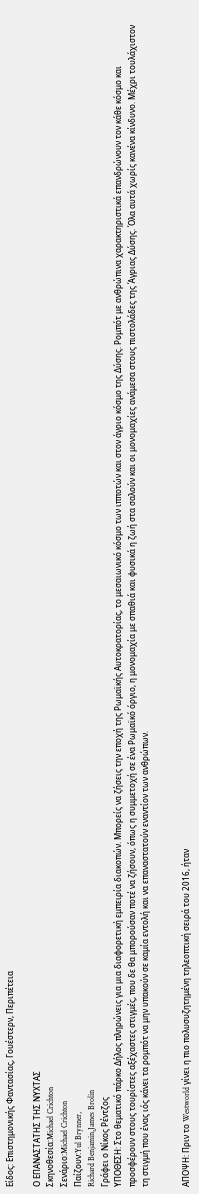Είδος: Επιστημονικής Φαντασίας, Γουέστερν, Περιπέτεια

Ο ΕΠΑΝΑΣΤΑΤΗΣ ΤΗΣ ΝΥΧΤΑΣ
Σκηνοθεσία:Michael Crichton
Σενάριο:Michael Crichton
Παίζουν:Yul Brynner,
Richard Benjamin,James Brolin
Γράφει ο Νίκος Ρέντζος
ΥΠΟΘΕΣΗ: Στο θεματικό πάρκο Δήλος πληρώνεις για μια διαφορετική εμπειρία διακοπών. Μπορείς να ζήσεις την εποχή της Ρωμαϊκής Αυτοκρατορίας, το μεσαιωνικό κόσμο των ιπποτών και στον άγριο κόσμο της Δύσης. Ρομπότ με ανθρώπινα χαρακτηριστικά επανδρώνουν τον κάθε κόσμο και προσφέρουν στους τουρίστες αξέχαστες στιγμές, που δε θα μπορούσαν ποτέ να ζήσουν, όπως η συμμετοχή σε ένα Ρωμαϊκό όργιο, η μονομαχία με σπαθιά και φυσικά η ζωή στα σαλούν και οι μονομαχίες ανάμεσα στους πιστολάδες της Άγριας Δύσης. Όλα αυτά χωρίς κανένα κίνδυνο. Μέχρι τουλάχιστον τη στιγμή που ένας ιός κάνει τα ρομπότ να μην υπακούν σε καμία εντολή και να επαναστατούν εναντίον των ανθρώπων.


ΑΠΟΨΗ: Πριν το Westworld γίνει η πιο πολυσυζητημένη τηλεοπτική σειρά του 2016, ήταν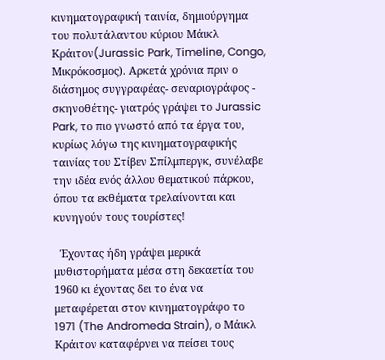κινηματογραφική ταινία, δημιούργημα του πολυτάλαντου κύριου Μάικλ Κράιτον(Jurassic Park, Timeline, Congo, Μικρόκοσμος). Αρκετά χρόνια πριν ο διάσημος συγγραφέας- σεναριογράφος - σκηνοθέτης- γιατρός γράψει το Jurassic Park, το πιο γνωστό από τα έργα του, κυρίως λόγω της κινηματογραφικής ταινίας του Στίβεν Σπίλμπεργκ, συνέλαβε την ιδέα ενός άλλου θεματικού πάρκου, όπου τα εκθέματα τρελαίνονται και κυνηγούν τους τουρίστες!

  Έχοντας ήδη γράψει μερικά μυθιστορήματα μέσα στη δεκαετία του 1960 κι έχοντας δει το ένα να μεταφέρεται στον κινηματογράφο το 1971 (The Andromeda Strain), ο Μάικλ Κράιτον καταφέρνει να πείσει τους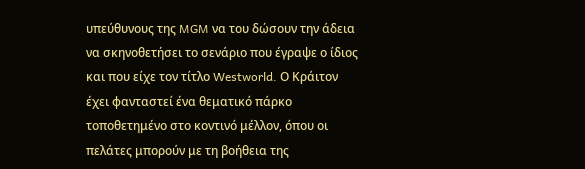υπεύθυνους της MGM να του δώσουν την άδεια να σκηνοθετήσει το σενάριο που έγραψε ο ίδιος και που είχε τον τίτλο Westworld. Ο Κράιτον έχει φανταστεί ένα θεματικό πάρκο τοποθετημένο στο κοντινό μέλλον, όπου οι πελάτες μπορούν με τη βοήθεια της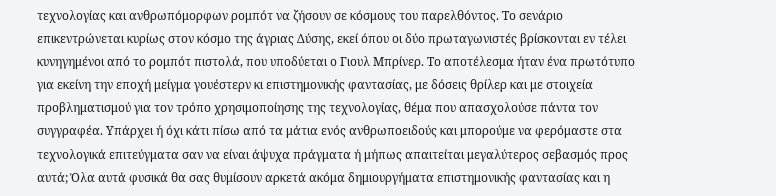τεχνολογίας και ανθρωπόμορφων ρομπότ να ζήσουν σε κόσμους του παρελθόντος. Το σενάριο επικεντρώνεται κυρίως στον κόσμο της άγριας Δύσης, εκεί όπου οι δύο πρωταγωνιστές βρίσκονται εν τέλει κυνηγημένοι από το ρομπότ πιστολά, που υποδύεται ο Γιουλ Μπρίνερ. Το αποτέλεσμα ήταν ένα πρωτότυπο για εκείνη την εποχή μείγμα γουέστερν κι επιστημονικής φαντασίας, με δόσεις θρίλερ και με στοιχεία προβληματισμού για τον τρόπο χρησιμοποίησης της τεχνολογίας, θέμα που απασχολούσε πάντα τον συγγραφέα. Υπάρχει ή όχι κάτι πίσω από τα μάτια ενός ανθρωποειδούς και μπορούμε να φερόμαστε στα τεχνολογικά επιτεύγματα σαν να είναι άψυχα πράγματα ή μήπως απαιτείται μεγαλύτερος σεβασμός προς αυτά; Όλα αυτά φυσικά θα σας θυμίσουν αρκετά ακόμα δημιουργήματα επιστημονικής φαντασίας και η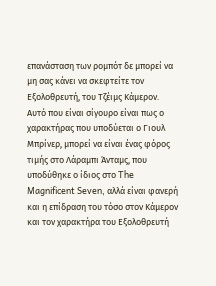επανάσταση των ρομπότ δε μπορεί να μη σας κάνει να σκεφτείτε τον Εξολοθρευτή, του Τζέιμς Κάμερον. Αυτό που είναι σίγουρο είναι πως ο χαρακτήρας που υποδύεται ο Γιουλ Μπρίνερ, μπορεί να είναι ένας φόρος τιμής στο Λάραμπι Άνταμς, που υποδύθηκε ο ίδιος στο The Magnificent Seven, αλλά είναι φανερή και η επίδραση του τόσο στον Κάμερον και τον χαρακτήρα του Εξολοθρευτή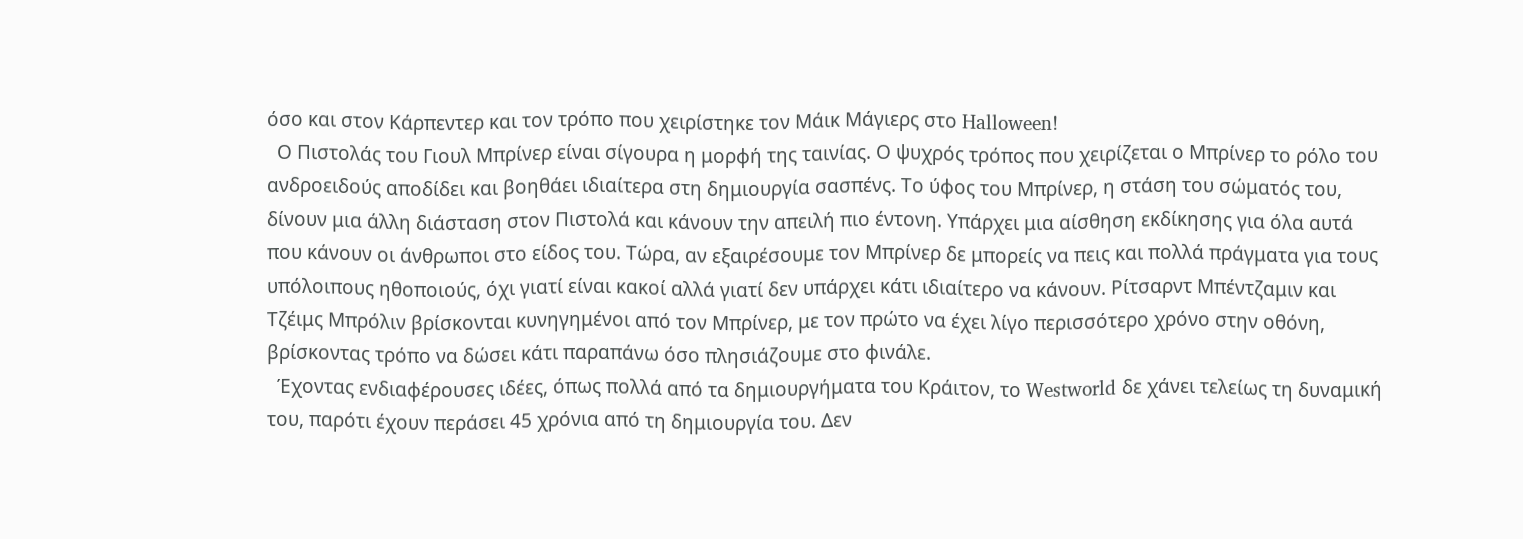όσο και στον Κάρπεντερ και τον τρόπο που χειρίστηκε τον Μάικ Μάγιερς στο Halloween!
  Ο Πιστολάς του Γιουλ Μπρίνερ είναι σίγουρα η μορφή της ταινίας. Ο ψυχρός τρόπος που χειρίζεται ο Μπρίνερ το ρόλο του ανδροειδούς αποδίδει και βοηθάει ιδιαίτερα στη δημιουργία σασπένς. Το ύφος του Μπρίνερ, η στάση του σώματός του, δίνουν μια άλλη διάσταση στον Πιστολά και κάνουν την απειλή πιο έντονη. Υπάρχει μια αίσθηση εκδίκησης για όλα αυτά που κάνουν οι άνθρωποι στο είδος του. Τώρα, αν εξαιρέσουμε τον Μπρίνερ δε μπορείς να πεις και πολλά πράγματα για τους υπόλοιπους ηθοποιούς, όχι γιατί είναι κακοί αλλά γιατί δεν υπάρχει κάτι ιδιαίτερο να κάνουν. Ρίτσαρντ Μπέντζαμιν και Τζέιμς Μπρόλιν βρίσκονται κυνηγημένοι από τον Μπρίνερ, με τον πρώτο να έχει λίγο περισσότερο χρόνο στην οθόνη, βρίσκοντας τρόπο να δώσει κάτι παραπάνω όσο πλησιάζουμε στο φινάλε.
  Έχοντας ενδιαφέρουσες ιδέες, όπως πολλά από τα δημιουργήματα του Κράιτον, το Westworld δε χάνει τελείως τη δυναμική του, παρότι έχουν περάσει 45 χρόνια από τη δημιουργία του. Δεν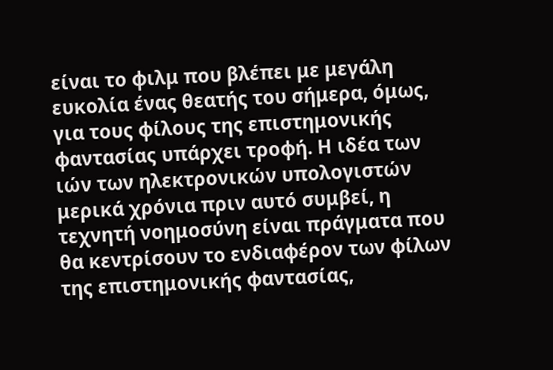είναι το φιλμ που βλέπει με μεγάλη ευκολία ένας θεατής του σήμερα, όμως, για τους φίλους της επιστημονικής φαντασίας υπάρχει τροφή. Η ιδέα των ιών των ηλεκτρονικών υπολογιστών μερικά χρόνια πριν αυτό συμβεί, η τεχνητή νοημοσύνη είναι πράγματα που θα κεντρίσουν το ενδιαφέρον των φίλων της επιστημονικής φαντασίας,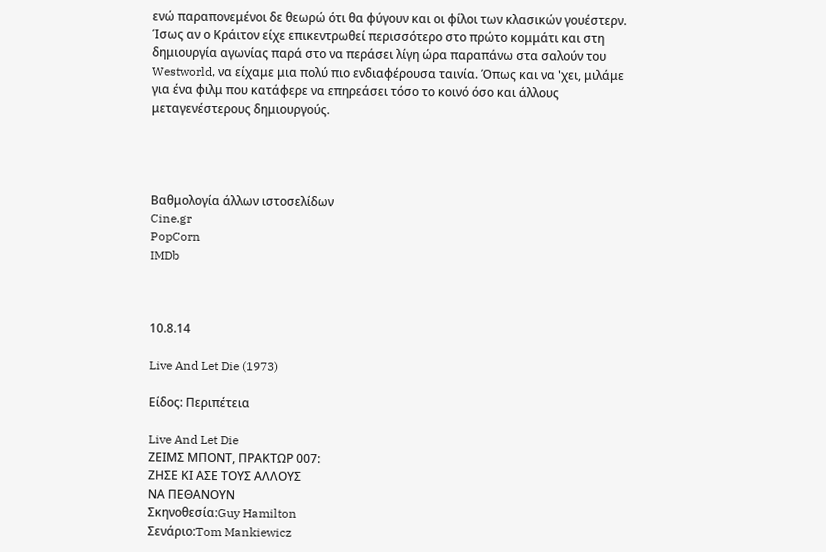ενώ παραπονεμένοι δε θεωρώ ότι θα φύγουν και οι φίλοι των κλασικών γουέστερν. Ίσως αν ο Κράιτον είχε επικεντρωθεί περισσότερο στο πρώτο κομμάτι και στη δημιουργία αγωνίας παρά στο να περάσει λίγη ώρα παραπάνω στα σαλούν του Westworld, να είχαμε μια πολύ πιο ενδιαφέρουσα ταινία. Όπως και να 'χει, μιλάμε για ένα φιλμ που κατάφερε να επηρεάσει τόσο το κοινό όσο και άλλους μεταγενέστερους δημιουργούς.




Βαθμολογία άλλων ιστοσελίδων
Cine.gr
PopCorn
IMDb



10.8.14

Live And Let Die (1973)

Είδος: Περιπέτεια

Live And Let Die
ΖΕΙΜΣ ΜΠΟΝΤ, ΠΡΑΚΤΩΡ 007:
ΖΗΣΕ ΚΙ ΑΣΕ ΤΟΥΣ ΑΛΛΟΥΣ
ΝΑ ΠΕΘΑΝΟΥΝ
Σκηνοθεσία:Guy Hamilton
Σενάριο:Tom Mankiewicz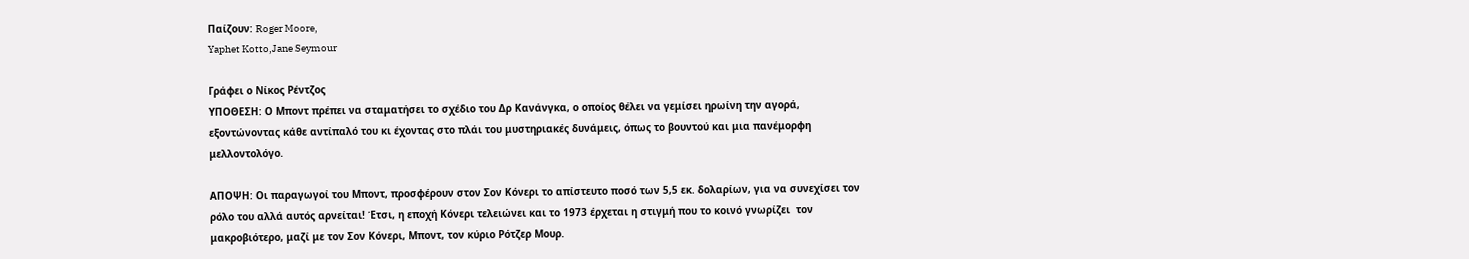Παίζουν: Roger Moore,
Yaphet Kotto,Jane Seymour

Γράφει ο Νίκος Ρέντζος
ΥΠΟΘΕΣΗ: Ο Μποντ πρέπει να σταματήσει το σχέδιο του Δρ Κανάνγκα, ο οποίος θέλει να γεμίσει ηρωίνη την αγορά, εξοντώνοντας κάθε αντίπαλό του κι έχοντας στο πλάι του μυστηριακές δυνάμεις, όπως το βουντού και μια πανέμορφη μελλοντολόγο.

ΑΠΟΨΗ: Οι παραγωγοί του Μποντ, προσφέρουν στον Σον Κόνερι το απίστευτο ποσό των 5,5 εκ. δολαρίων, για να συνεχίσει τον ρόλο του αλλά αυτός αρνείται! Έτσι, η εποχή Κόνερι τελειώνει και το 1973 έρχεται η στιγμή που το κοινό γνωρίζει  τον μακροβιότερο, μαζί με τον Σον Κόνερι, Μποντ, τον κύριο Ρότζερ Μουρ.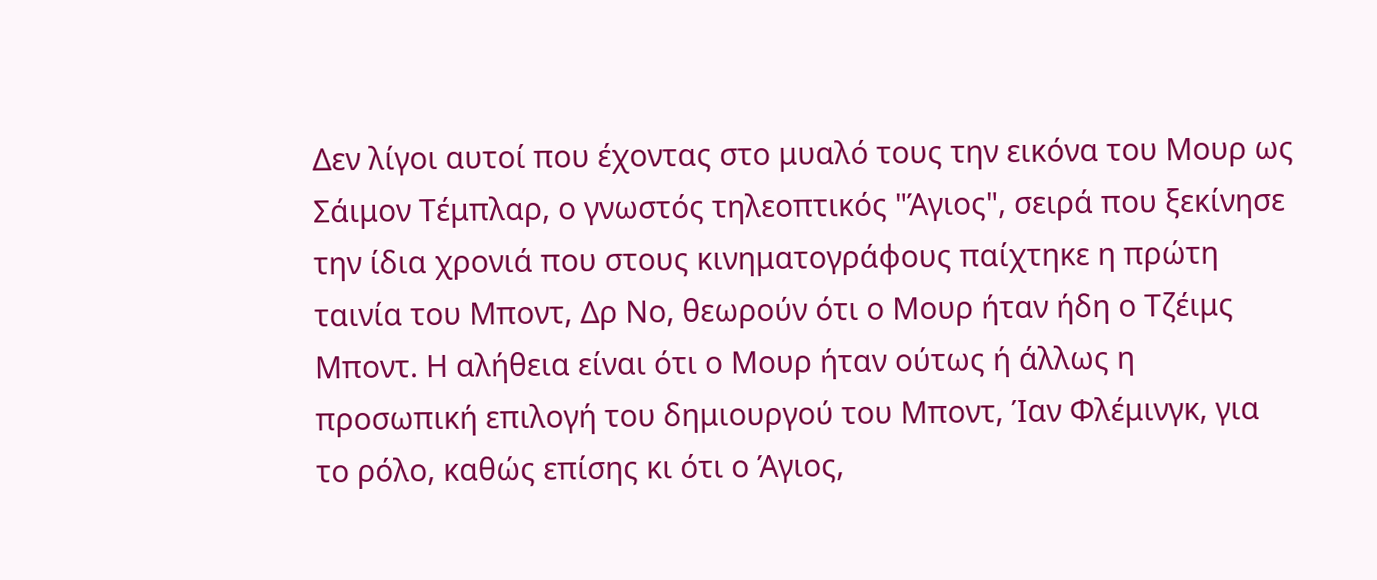Δεν λίγοι αυτοί που έχοντας στο μυαλό τους την εικόνα του Μουρ ως Σάιμον Τέμπλαρ, ο γνωστός τηλεοπτικός "Άγιος", σειρά που ξεκίνησε την ίδια χρονιά που στους κινηματογράφους παίχτηκε η πρώτη ταινία του Μποντ, Δρ Νο, θεωρούν ότι ο Μουρ ήταν ήδη ο Τζέιμς Μποντ. Η αλήθεια είναι ότι ο Μουρ ήταν ούτως ή άλλως η προσωπική επιλογή του δημιουργού του Μποντ, Ίαν Φλέμινγκ, για το ρόλο, καθώς επίσης κι ότι ο Άγιος,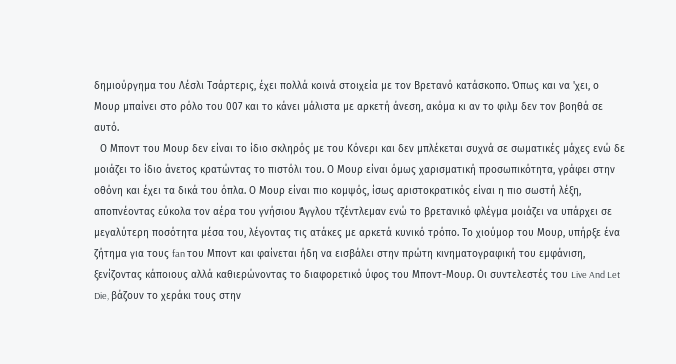δημιούργημα του Λέσλι Τσάρτερις, έχει πολλά κοινά στοιχεία με τον Βρετανό κατάσκοπο. Όπως και να 'χει, ο Μουρ μπαίνει στο ρόλο του 007 και το κάνει μάλιστα με αρκετή άνεση, ακόμα κι αν το φιλμ δεν τον βοηθά σε αυτό.
  Ο Μποντ του Μουρ δεν είναι το ίδιο σκληρός με του Κόνερι και δεν μπλέκεται συχνά σε σωματικές μάχες ενώ δε μοιάζει το ίδιο άνετος κρατώντας το πιστόλι του. Ο Μουρ είναι όμως χαρισματική προσωπικότητα, γράφει στην οθόνη και έχει τα δικά του όπλα. Ο Μουρ είναι πιο κομψός, ίσως αριστοκρατικός είναι η πιο σωστή λέξη, αποπνέοντας εύκολα τον αέρα του γνήσιου Άγγλου τζέντλεμαν ενώ το βρετανικό φλέγμα μοιάζει να υπάρχει σε μεγαλύτερη ποσότητα μέσα του, λέγοντας τις ατάκες με αρκετά κυνικό τρόπο. Το χιούμορ του Μουρ, υπήρξε ένα ζήτημα για τους fan του Μποντ και φαίνεται ήδη να εισβάλει στην πρώτη κινηματογραφική του εμφάνιση, ξενίζοντας κάποιους αλλά καθιερώνοντας το διαφορετικό ύφος του Μποντ-Μουρ. Οι συντελεστές του Live And Let Die, βάζουν το χεράκι τους στην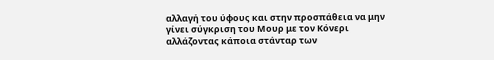αλλαγή του ύφους και στην προσπάθεια να μην γίνει σύγκριση του Μουρ με τον Κόνερι αλλάζοντας κάποια στάνταρ των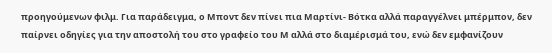προηγούμενων φιλμ. Για παράδειγμα, ο Μποντ δεν πίνει πια Μαρτίνι- Βότκα αλλά παραγγέλνει μπέρμπον, δεν παίρνει οδηγίες για την αποστολή του στο γραφείο του Μ αλλά στο διαμέρισμά του, ενώ δεν εμφανίζουν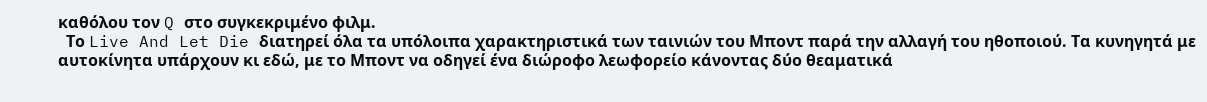καθόλου τον Q στο συγκεκριμένο φιλμ.
  Το Live And Let Die διατηρεί όλα τα υπόλοιπα χαρακτηριστικά των ταινιών του Μποντ παρά την αλλαγή του ηθοποιού. Τα κυνηγητά με αυτοκίνητα υπάρχουν κι εδώ, με το Μποντ να οδηγεί ένα διώροφο λεωφορείο κάνοντας δύο θεαματικά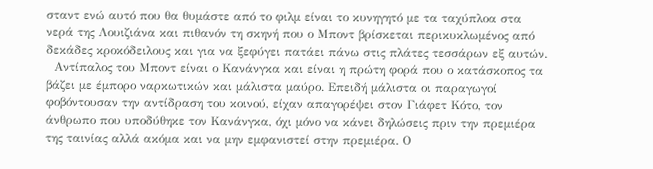σταντ ενώ αυτό που θα θυμάστε από το φιλμ είναι το κυνηγητό με τα ταχύπλοα στα νερά της Λουιζιάνα και πιθανόν τη σκηνή που ο Μποντ βρίσκεται περικυκλωμένος από δεκάδες κροκόδειλους και για να ξεφύγει πατάει πάνω στις πλάτες τεσσάρων εξ αυτών.
  Αντίπαλος του Μποντ είναι ο Κανάνγκα και είναι η πρώτη φορά που ο κατάσκοπος τα βάζει με έμπορο ναρκωτικών και μάλιστα μαύρο. Επειδή μάλιστα οι παραγωγοί φοβόντουσαν την αντίδραση του κοινού, είχαν απαγορέψει στον Γιάφετ Κότο, τον άνθρωπο που υποδύθηκε τον Κανάνγκα, όχι μόνο να κάνει δηλώσεις πριν την πρεμιέρα της ταινίας αλλά ακόμα και να μην εμφανιστεί στην πρεμιέρα. Ο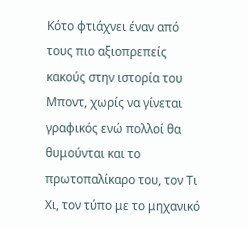Κότο φτιάχνει έναν από τους πιο αξιοπρεπείς κακούς στην ιστορία του Μποντ, χωρίς να γίνεται γραφικός ενώ πολλοί θα θυμούνται και το πρωτοπαλίκαρο του, τον Τι Χι, τον τύπο με το μηχανικό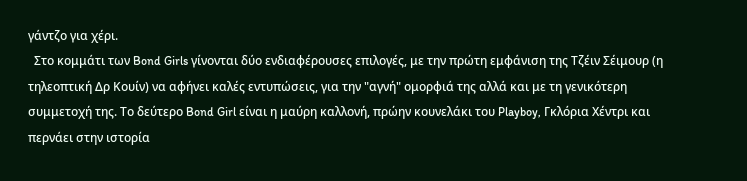γάντζο για χέρι.
  Στο κομμάτι των Bond Girls γίνονται δύο ενδιαφέρουσες επιλογές, με την πρώτη εμφάνιση της Τζέιν Σέιμουρ (η τηλεοπτική Δρ Κουίν) να αφήνει καλές εντυπώσεις, για την "αγνή" ομορφιά της αλλά και με τη γενικότερη συμμετοχή της. Το δεύτερο Bond Girl είναι η μαύρη καλλονή, πρώην κουνελάκι του Playboy, Γκλόρια Χέντρι και περνάει στην ιστορία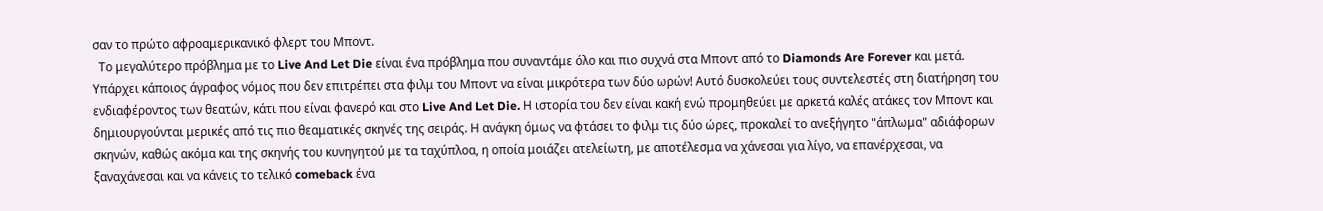σαν το πρώτο αφροαμερικανικό φλερτ του Μποντ.
  Το μεγαλύτερο πρόβλημα με το Live And Let Die είναι ένα πρόβλημα που συναντάμε όλο και πιο συχνά στα Μποντ από το Diamonds Are Forever και μετά. Υπάρχει κάποιος άγραφος νόμος που δεν επιτρέπει στα φιλμ του Μποντ να είναι μικρότερα των δύο ωρών! Αυτό δυσκολεύει τους συντελεστές στη διατήρηση του ενδιαφέροντος των θεατών, κάτι που είναι φανερό και στο Live And Let Die. Η ιστορία του δεν είναι κακή ενώ προμηθεύει με αρκετά καλές ατάκες τον Μποντ και δημιουργούνται μερικές από τις πιο θεαματικές σκηνές της σειράς. Η ανάγκη όμως να φτάσει το φιλμ τις δύο ώρες, προκαλεί το ανεξήγητο "άπλωμα" αδιάφορων σκηνών, καθώς ακόμα και της σκηνής του κυνηγητού με τα ταχύπλοα, η οποία μοιάζει ατελείωτη, με αποτέλεσμα να χάνεσαι για λίγο, να επανέρχεσαι, να ξαναχάνεσαι και να κάνεις το τελικό comeback ένα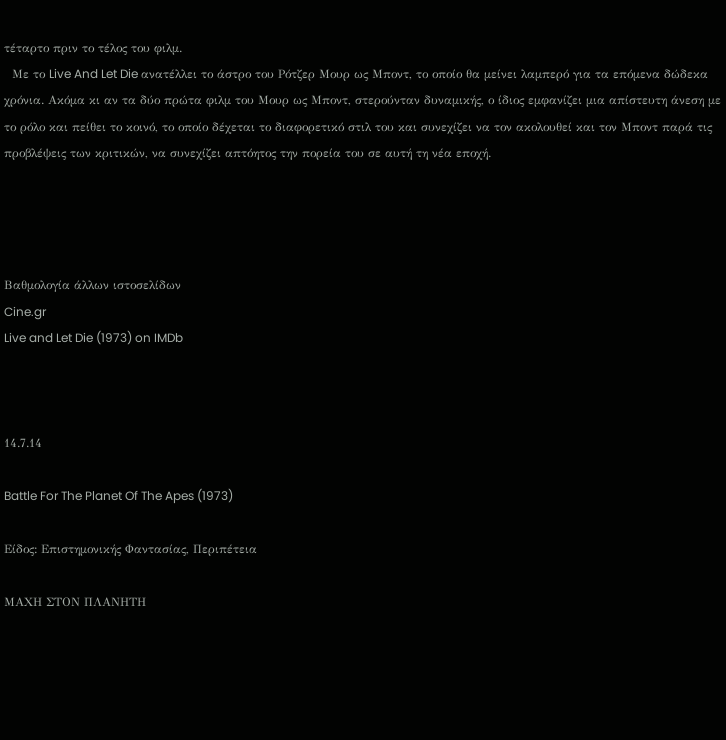τέταρτο πριν το τέλος του φιλμ.
  Με το Live And Let Die ανατέλλει το άστρο του Ρότζερ Μουρ ως Μποντ, το οποίο θα μείνει λαμπερό για τα επόμενα δώδεκα χρόνια. Ακόμα κι αν τα δύο πρώτα φιλμ του Μουρ ως Μποντ, στερούνταν δυναμικής, ο ίδιος εμφανίζει μια απίστευτη άνεση με το ρόλο και πείθει το κοινό, το οποίο δέχεται το διαφορετικό στιλ του και συνεχίζει να τον ακολουθεί και τον Μποντ παρά τις προβλέψεις των κριτικών, να συνεχίζει απτόητος την πορεία του σε αυτή τη νέα εποχή.




Βαθμολογία άλλων ιστοσελίδων
Cine.gr
Live and Let Die (1973) on IMDb



14.7.14

Battle For The Planet Of The Apes (1973)

Είδος: Επιστημονικής Φαντασίας, Περιπέτεια

ΜΑΧΗ ΣΤΟΝ ΠΛΑΝΗΤΗ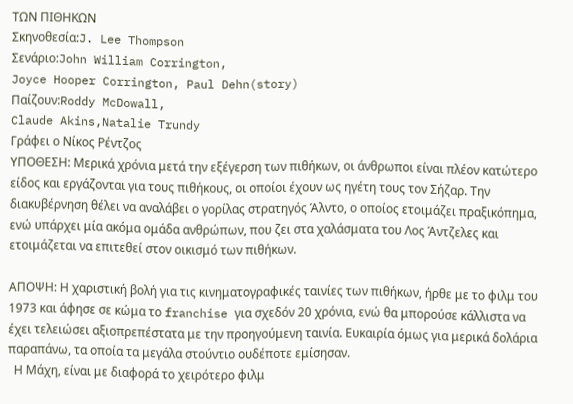ΤΩΝ ΠΙΘΗΚΩΝ
Σκηνοθεσία:J. Lee Thompson
Σενάριο:John William Corrington,
Joyce Hooper Corrington, Paul Dehn(story)
Παίζουν:Roddy McDowall,
Claude Akins,Natalie Trundy
Γράφει ο Νίκος Ρέντζος
ΥΠΟΘΕΣΗ: Μερικά χρόνια μετά την εξέγερση των πιθήκων, οι άνθρωποι είναι πλέον κατώτερο είδος και εργάζονται για τους πιθήκους, οι οποίοι έχουν ως ηγέτη τους τον Σήζαρ. Την διακυβέρνηση θέλει να αναλάβει ο γορίλας στρατηγός Άλντο, ο οποίος ετοιμάζει πραξικόπημα, ενώ υπάρχει μία ακόμα ομάδα ανθρώπων, που ζει στα χαλάσματα του Λος Άντζελες και ετοιμάζεται να επιτεθεί στον οικισμό των πιθήκων.

ΑΠΟΨΗ: Η χαριστική βολή για τις κινηματογραφικές ταινίες των πιθήκων, ήρθε με το φιλμ του 1973 και άφησε σε κώμα το franchise για σχεδόν 20 χρόνια, ενώ θα μπορούσε κάλλιστα να έχει τελειώσει αξιοπρεπέστατα με την προηγούμενη ταινία. Ευκαιρία όμως για μερικά δολάρια παραπάνω, τα οποία τα μεγάλα στούντιο ουδέποτε εμίσησαν.
  Η Μάχη, είναι με διαφορά το χειρότερο φιλμ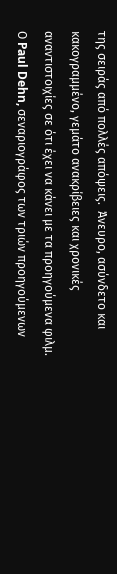της σειράς από πολλές απόψεις.  Άνευρο, ασύνδετο και κακογραμμένο, γεμάτο ανακρίβειες και χρονικές αναντιστοιχίες σε ότι έχει να κάνει με τα προηγούμενα φιλμ. Ο Paul Dehn, σεναριογράφος των τριών προηγούμενων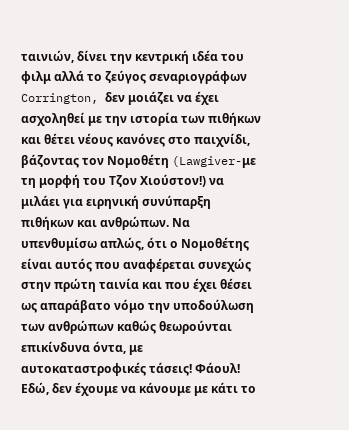ταινιών, δίνει την κεντρική ιδέα του φιλμ αλλά το ζεύγος σεναριογράφων Corrington, δεν μοιάζει να έχει ασχοληθεί με την ιστορία των πιθήκων και θέτει νέους κανόνες στο παιχνίδι, βάζοντας τον Νομοθέτη (Lawgiver-με τη μορφή του Τζον Χιούστον!) να μιλάει για ειρηνική συνύπαρξη πιθήκων και ανθρώπων. Να υπενθυμίσω απλώς, ότι ο Νομοθέτης είναι αυτός που αναφέρεται συνεχώς στην πρώτη ταινία και που έχει θέσει ως απαράβατο νόμο την υποδούλωση των ανθρώπων καθώς θεωρούνται επικίνδυνα όντα, με αυτοκαταστροφικές τάσεις! Φάουλ! Εδώ, δεν έχουμε να κάνουμε με κάτι το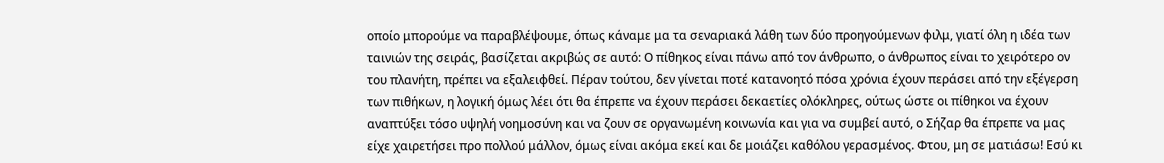οποίο μπορούμε να παραβλέψουμε, όπως κάναμε μα τα σεναριακά λάθη των δύο προηγούμενων φιλμ, γιατί όλη η ιδέα των ταινιών της σειράς, βασίζεται ακριβώς σε αυτό: Ο πίθηκος είναι πάνω από τον άνθρωπο, ο άνθρωπος είναι το χειρότερο ον του πλανήτη, πρέπει να εξαλειφθεί. Πέραν τούτου, δεν γίνεται ποτέ κατανοητό πόσα χρόνια έχουν περάσει από την εξέγερση των πιθήκων, η λογική όμως λέει ότι θα έπρεπε να έχουν περάσει δεκαετίες ολόκληρες, ούτως ώστε οι πίθηκοι να έχουν αναπτύξει τόσο υψηλή νοημοσύνη και να ζουν σε οργανωμένη κοινωνία και για να συμβεί αυτό, ο Σήζαρ θα έπρεπε να μας είχε χαιρετήσει προ πολλού μάλλον, όμως είναι ακόμα εκεί και δε μοιάζει καθόλου γερασμένος. Φτου, μη σε ματιάσω! Εσύ κι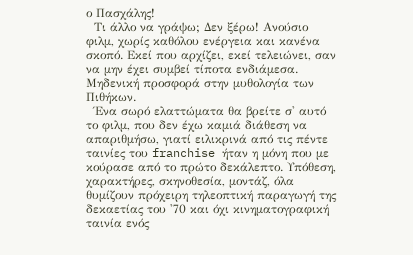ο Πασχάλης!
  Τι άλλο να γράψω; Δεν ξέρω! Ανούσιο φιλμ, χωρίς καθόλου ενέργεια και κανένα σκοπό. Εκεί που αρχίζει, εκεί τελειώνει, σαν να μην έχει συμβεί τίποτα ενδιάμεσα. Μηδενική προσφορά στην μυθολογία των Πιθήκων.
  Ένα σωρό ελαττώματα θα βρείτε σ' αυτό το φιλμ, που δεν έχω καμιά διάθεση να απαριθμήσω, γιατί ειλικρινά από τις πέντε ταινίες του franchise ήταν η μόνη που με κούρασε από το πρώτο δεκάλεπτο. Υπόθεση, χαρακτήρες, σκηνοθεσία, μοντάζ, όλα θυμίζουν πρόχειρη τηλεοπτική παραγωγή της δεκαετίας του '70 και όχι κινηματογραφική ταινία ενός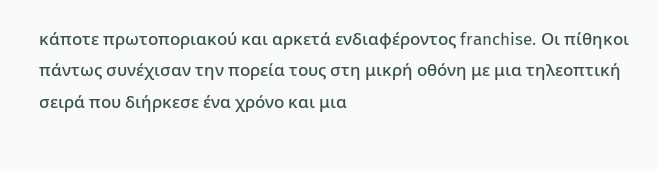κάποτε πρωτοποριακού και αρκετά ενδιαφέροντος franchise. Οι πίθηκοι πάντως συνέχισαν την πορεία τους στη μικρή οθόνη με μια τηλεοπτική σειρά που διήρκεσε ένα χρόνο και μια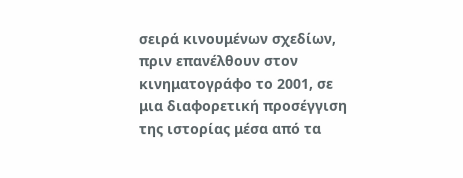σειρά κινουμένων σχεδίων, πριν επανέλθουν στον κινηματογράφο το 2001, σε μια διαφορετική προσέγγιση της ιστορίας μέσα από τα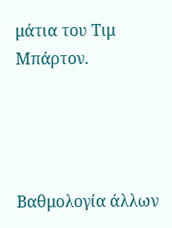μάτια του Τιμ Μπάρτον.




Βαθμολογία άλλων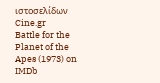ιστοσελίδων
Cine.gr
Battle for the Planet of the Apes (1973) on IMDb